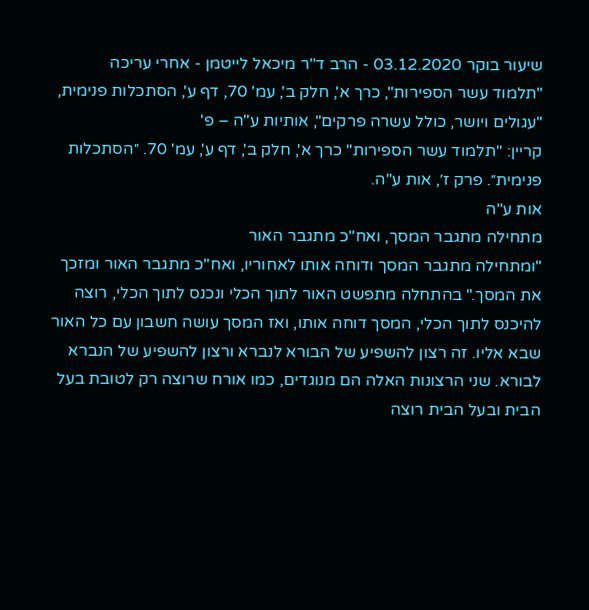שיעור בוקר 03.12.2020 - הרב ד"ר מיכאל לייטמן - אחרי עריכה
"תלמוד עשר הספירות", כרך א', חלק ב', עמ' 70, דף ע', הסתכלות פנימית, "עגולים ויושר, כולל עשרה פרקים", אותיות ע"ה – פ'
קריין: "תלמוד עשר הספירות" כרך א', חלק ב', דף ע', עמ' 70. ״הסתכלות פנימית״. פרק ז׳, אות ע"ה.
אות ע"ה
מתחילה מתגבר המסך, ואח"כ מתגבר האור
"ומתחילה מתגבר המסך ודוחה אותו לאחוריו, ואח"כ מתגבר האור ומזכך את המסך." בהתחלה מתפשט האור לתוך הכלי ונכנס לתוך הכלי, רוצה להיכנס לתוך הכלי, המסך דוחה אותו, ואז המסך עושה חשבון עם כל האור שבא אליו. זה רצון להשפיע של הבורא לנברא ורצון להשפיע של הנברא לבורא. שני הרצונות האלה הם מנוגדים, כמו אורח שרוצה רק לטובת בעל הבית ובעל הבית רוצה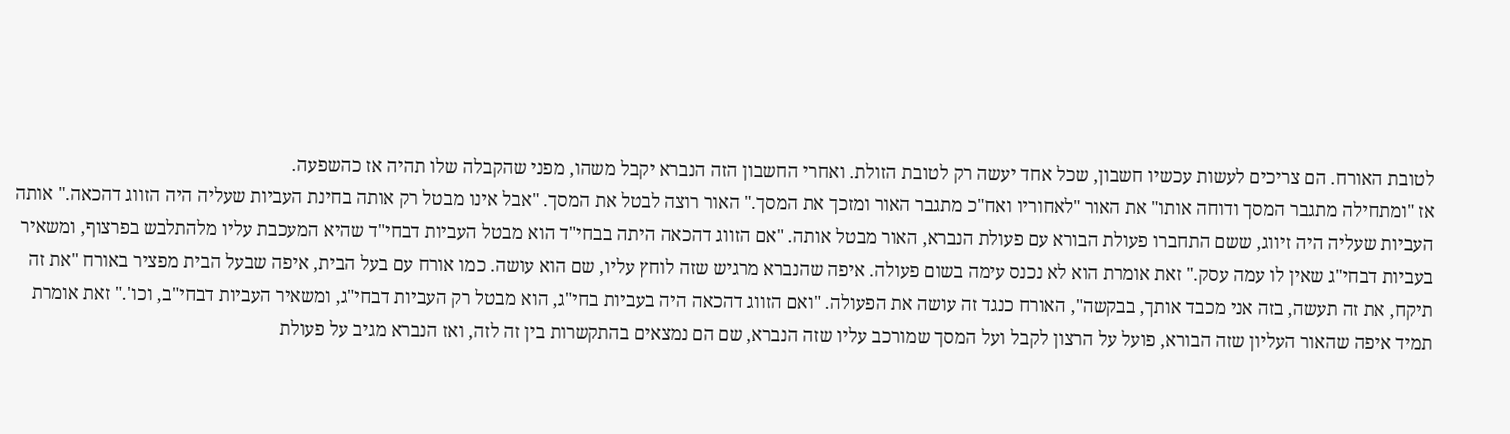לטובת האורח. הם צריכים לעשות עכשיו חשבון, שכל אחד יעשה רק לטובת הזולת. ואחרי החשבון הזה הנברא יקבל משהו, מפני שהקבלה שלו תהיה אז כהשפעה.
אז "ומתחילה מתגבר המסך ודוחה אותו" את האור "לאחוריו ואח"כ מתגבר האור ומזכך את המסך." האור רוצה לבטל את המסך. "אבל אינו מבטל רק אותה בחינת העביות שעליה היה הזווג דהכאה." אותה העביות שעליה היה זיווג, ששם התחברו פעולת הבורא עם פעולת הנברא, האור מבטל אותה. "אם הזווג דהכאה היתה בבחי"ד הוא מבטל העביות דבחי"ד שהיא המעכבת עליו מלהתלבש בפרצוף, ומשאיר בעביות דבחי"ג שאין לו עמה עסק." זאת אומרת הוא לא נכנס עימה בשום פעולה. איפה שהנברא מרגיש שזה לוחץ עליו, שם הוא עושה. כמו אורח עם בעל הבית, איפה שבעל הבית מפציר באורח "את זה תיקח, את זה תעשה, בזה אני מכבד אותך, בבקשה", האורח כנגד זה עושה את הפעולה. "ואם הזווג דהכאה היה בעביות בחי"ג, הוא מבטל רק העביות דבחי"ג, ומשאיר העביות דבחי"ב, וכו'." זאת אומרת תמיד איפה שהאור העליון שזה הבורא, פועל על הרצון לקבל ועל המסך שמורכב עליו שזה הנברא, שם הם נמצאים בהתקשרות בין זה לזה, ואז הנברא מגיב על פעולת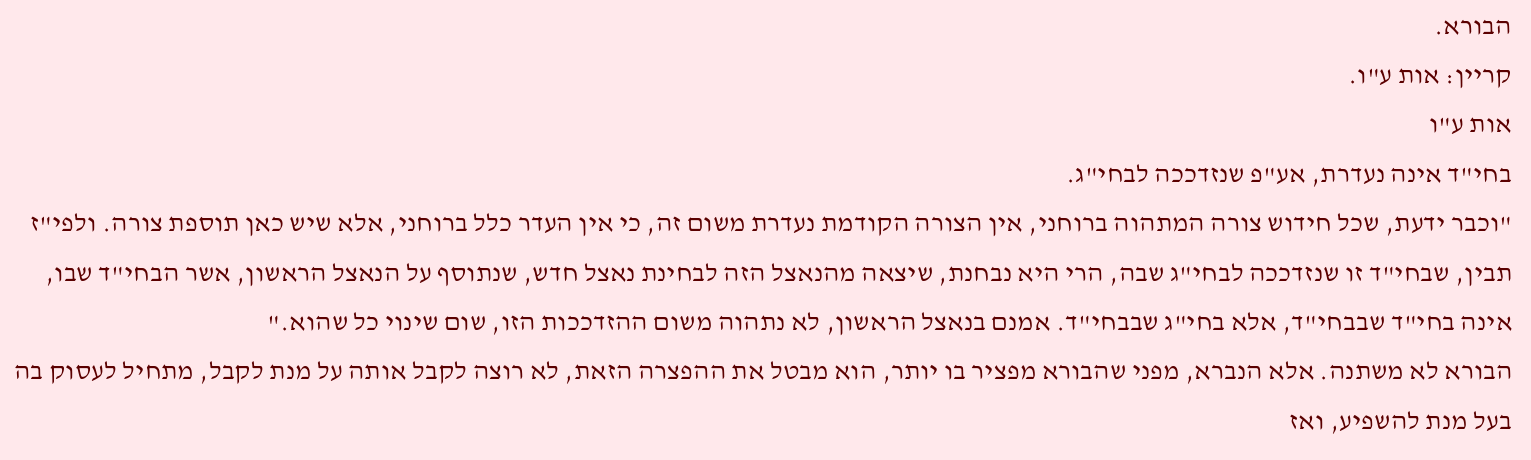הבורא.
קריין: אות ע"ו.
אות ע"ו
בחי"ד אינה נעדרת, אע"פ שנזדככה לבחי"ג.
"וכבר ידעת, שכל חידוש צורה המתהוה ברוחני, אין הצורה הקודמת נעדרת משום זה, כי אין העדר כלל ברוחני, אלא שיש כאן תוספת צורה. ולפי"ז תבין, שבחי"ד זו שנזדככה לבחי"ג שבה, הרי היא נבחנת, שיצאה מהנאצל הזה לבחינת נאצל חדש, שנתוסף על הנאצל הראשון, אשר הבחי"ד שבו, אינה בחי"ד שבבחי"ד, אלא בחי"ג שבבחי"ד. אמנם בנאצל הראשון, לא נתהוה משום ההזדככות הזו, שום שינוי כל שהוא."
הבורא לא משתנה. אלא הנברא, מפני שהבורא מפציר בו יותר, הוא מבטל את ההפצרה הזאת, לא רוצה לקבל אותה על מנת לקבל, מתחיל לעסוק בה בעל מנת להשפיע, ואז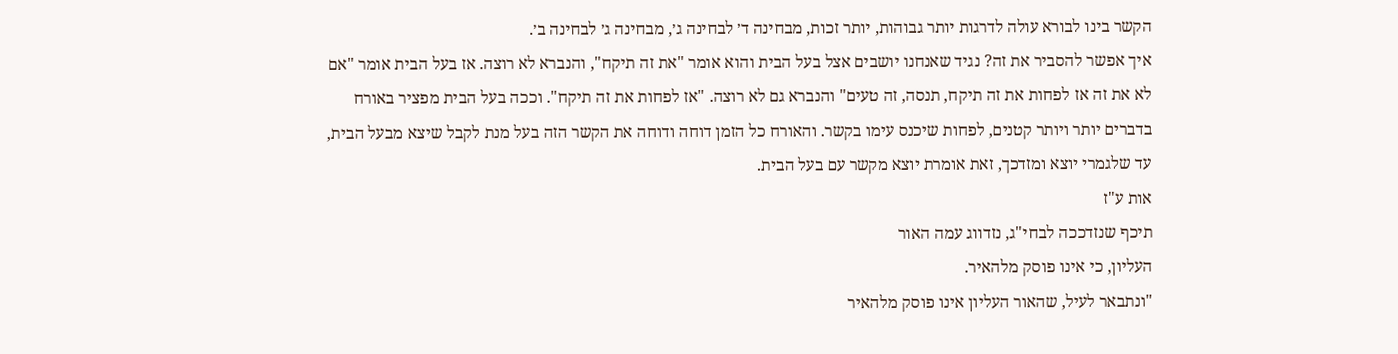הקשר בינו לבורא עולה לדרגות יותר גבוהות, יותר זכות, מבחינה ד׳ לבחינה ג׳, מבחינה ג׳ לבחינה ב׳.
איך אפשר להסביר את זה? נגיד שאנחנו יושבים אצל בעל הבית והוא אומר "את זה תיקח", והנברא לא רוצה. אז בעל הבית אומר "אם לא את זה אז לפחות את זה תיקח, תנסה, זה טעים" והנברא גם לא רוצה. "אז לפחות את זה תיקח". וככה בעל הבית מפציר באורח בדברים יותר ויותר קטנים, לפחות שיכנס עימו בקשר. והאורח כל הזמן דוחה ודוחה את הקשר הזה בעל מנת לקבל שיצא מבעל הבית, עד שלגמרי יוצא ומזדכך, זאת אומרת יוצא מקשר עם בעל הבית.
אות ע"ז
תיכף שנזדככה לבחי"ג, נזדווג עמה האור
העליון, כי אינו פוסק מלהאיר.
"ונתבאר לעיל, שהאור העליון אינו פוסק מלהאיר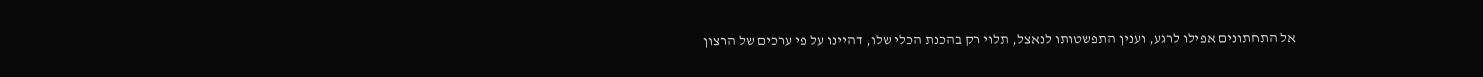אל התחתונים אפילו לרגע, וענין התפשטותו לנאצל, תלוי רק בהכנת הכלי שלו, דהיינו על פי ערכים של הרצון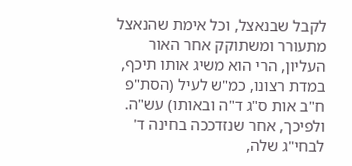לקבל שבנאצל, וכל אימת שהנאצל מתעורר ומשתוקק אחר האור העליון, הרי הוא משיג אותו תיכף, במדת רצונו, כמ"ש לעיל (הסת"פ ח"ב אות ס"ג ד"ה ובאותו) עש"ה. ולפיכך, אחר שנזדככה בחינה ד' לבחי"ג שלה,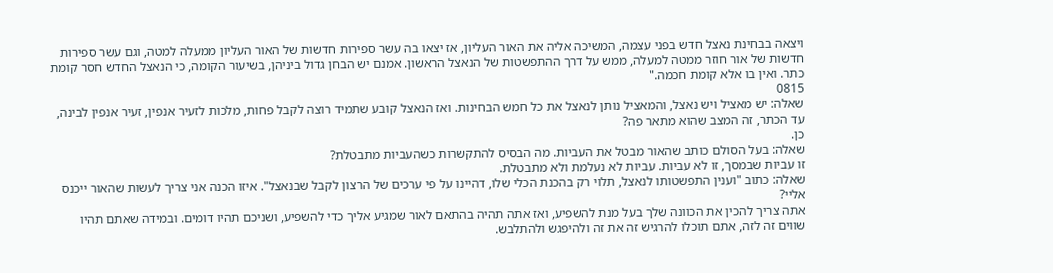ויצאה בבחינת נאצל חדש בפני עצמה, המשיכה אליה את האור העליון, אז יצאו בה עשר ספירות חדשות של האור העליון ממעלה למטה, וגם עשר ספירות חדשות של אור חוזר ממטה למעלה, ממש על דרך ההתפשטות של הנאצל הראשון. אמנם יש הבחן גדול ביניהן, בשיעור הקומה, כי הנאצל החדש חסר קומת כתר. ואין בו אלא קומת חכמה."
0815
שאלה: יש מאציל ויש נאצל, והמאציל נותן לנאצל את כל חמש הבחינות. ואז הנאצל קובע שתמיד רוצה לקבל פחות, מלכות לזעיר אנפין, זעיר אנפין לבינה, עד הכתר, זה המצב שהוא מתאר פה?
כן.
שאלה: בעל הסולם כותב שהאור מבטל את העביות. מה הבסיס להתקשרות כשהעביות מתבטלת?
זו עביות שבמסך, זו לא עביות. עביות לא נעלמת ולא מתבטלת.
שאלה: כתוב "וענין התפשטותו לנאצל, תלוי רק בהכנת הכלי שלו, דהיינו על פי ערכים של הרצון לקבל שבנאצל". איזו הכנה אני צריך לעשות שהאור ייכנס אליי?
אתה צריך להכין את הכוונה שלך בעל מנת להשפיע, ואז אתה תהיה בהתאם לאור שמגיע אליך כדי להשפיע, ושניכם תהיו דומים. ובמידה שאתם תהיו שווים זה לזה, אתם תוכלו להרגיש זה את זה ולהיפגש ולהתלבש.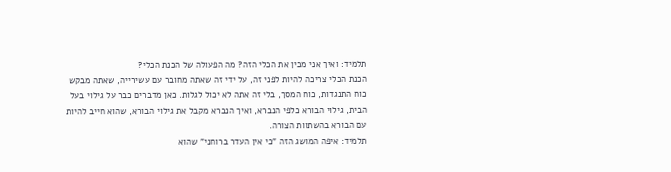תלמיד: ואיך אני מכין את הכלי הזה? מה הפעולה של הכנת הכלי?
הכנת הכלי צריכה להיות לפני זה, על ידי זה שאתה מחובר עם עשירייה, שאתה מבקש כוח התנגדות, כוח המסך, בלי זה אתה לא יכול לגלות. כאן מדברים כבר על גילוי בעל הבית, גילוי הבורא כלפי הנברא, ואיך הנברא מקבל את גילוי הבורא, שהוא חייב להיות עם הבורא בהשתוות הצורה.
תלמיד: איפה המושג הזה "כי אין העדר ברוחני" שהוא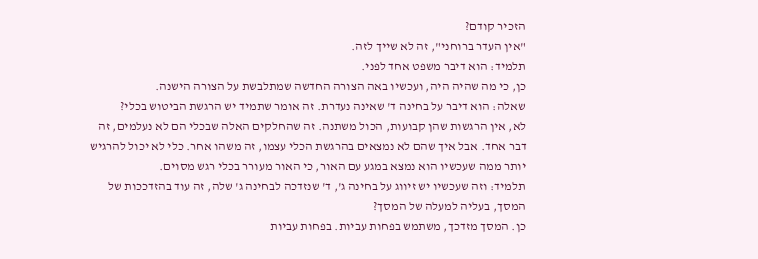הזכיר קודם?
"אין העדר ברוחני", זה לא שייך לזה.
תלמיד: הוא דיבר משפט אחד לפני.
כן, כי מה שהיה היה, ועכשיו באה הצורה החדשה שמתלבשת על הצורה הישנה.
שאלה: הוא דיבר על בחינה ד' שאינה נעדרת. זה אומר שתמיד יש הרגשת הביטוש בכלי?
לא, אין הרגשות שהן קבועות, הכול משתנה. זה שהחלקים האלה שבכלי הם לא נעלמים, זה דבר אחד. אבל איך שהם לא נמצאים בהרגשת הכלי עצמו, זה משהו אחר. כלי לא יכול להרגיש יותר ממה שעכשיו הוא נמצא במגע עם האור, כי האור מעורר בכלי רגש מסוים.
תלמיד: וזה שעכשיו יש זיווג על בחינה ג', ד' שנזדכה לבחינה ג' שלה, זה עוד בהזדככות של המסך, בעליה למעלה של המסך?
כן. המסך מזדכך, משתמש בפחות עביות. בפחות עביות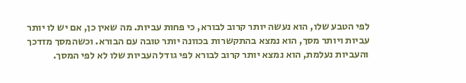לפי הטבע שלו, הוא נעשה יותר קרוב לבורא, כי פחות עביות. מה שאין כן, אם יש לו יותר עביות ויותר מסך, הוא נמצא בהתקשרות בכוונה יותר טובה עם הבורא. וכשהמסך מזדכך והעביות נעלמת, הוא נמצא יותר קרוב לבורא לפי גודל העביות שלו לא לפי המסך.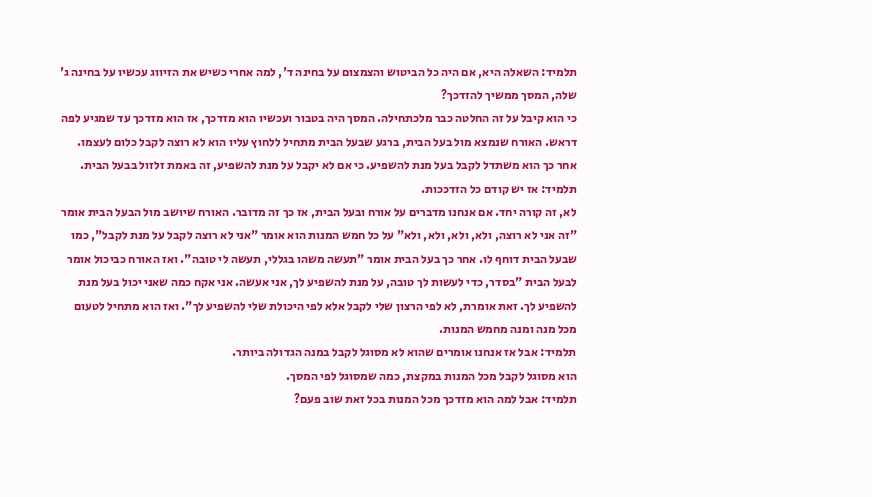תלמיד: השאלה היא, אם היה כל הביטוש והצמצום על בחינה ד', למה אחרי כשיש את הזיווג עכשיו על בחינה ג' שלה, המסך ממשיך להזדכך?
כי הוא קיבל על זה החלטה כבר מלכתחילה. המסך היה בטבור ועכשיו הוא מזדכך, אז הוא מזדכך עד שמגיע לפה דראש. האורח שנמצא מול בעל הבית, ברגע שבעל הבית מתחיל ללחוץ עליו הוא לא רוצה לקבל כלום לעצמו. אחר כך הוא משתדל לקבל בעל מנת להשפיע. כי אם לא יקבל על מנת להשפיע, זה באמת זלזול בבעל הבית.
תלמיד: אז יש קודם כל הזדככות.
לא, זה קורה יחד. אם אנחנו מדברים על אורח ובעל הבית, אז כך זה מדובר. האורח שיושב מול הבעל הבית אומר "זה אני לא רוצה, ולא, ולא, ולא, ולא" על כל חמש המנות הוא אומר "אני לא רוצה לקבל על מנת לקבל", כמו שבעל הבית דוחף לו. אחר כך בעל הבית אומר "תעשה משהו בגללי, תעשה לי טובה". ואז האורח כביכול אומר לבעל הבית "בסדר, כדי לעשות לך טובה, על מנת להשפיע לך, אני אעשה. אני אקח כמה שאני יכול בעל מנת להשפיע לך. זאת אומרת, לא לפי הרצון שלי לקבל אלא לפי היכולת שלי להשפיע לך". ואז הוא מתחיל לטעום מכל מנה ומנה מחמש המנות.
תלמיד: אבל אז אנחנו אומרים שהוא לא מסוגל לקבל במנה הגדולה ביותר.
הוא מסוגל לקבל מכל המנות במקצת, כמה שמסוגל לפי המסך.
תלמיד: אבל למה הוא מזדכך מכל המנות בכל זאת שוב פעם?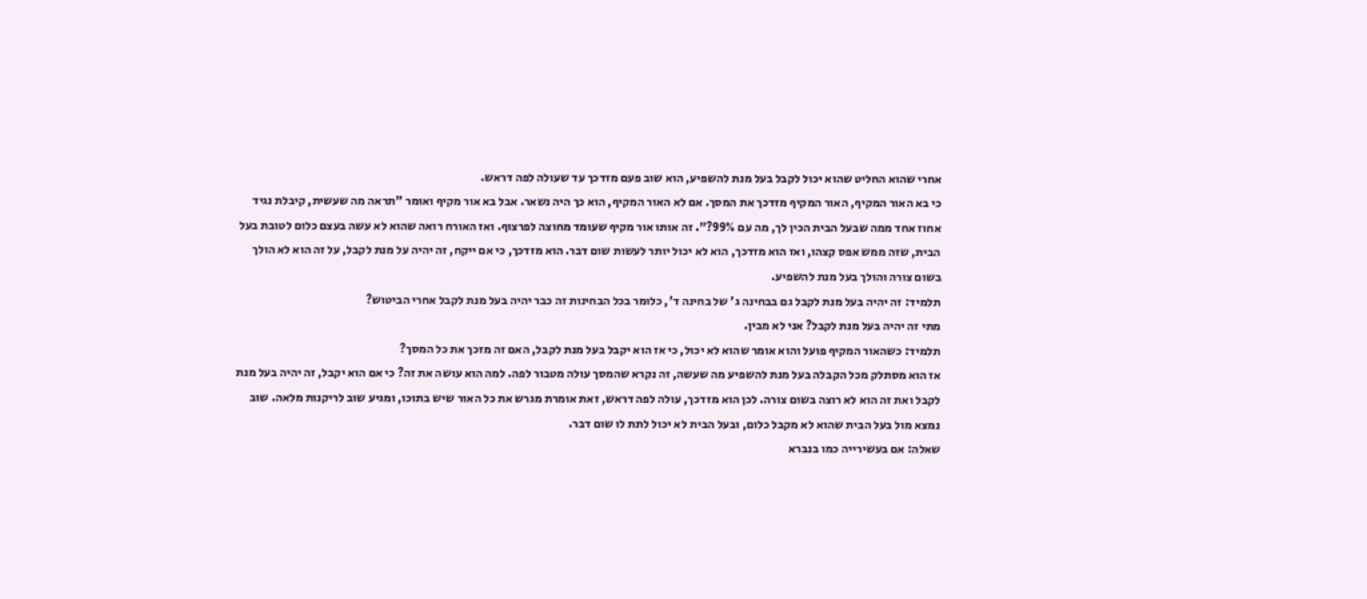אחרי שהוא החליט שהוא יכול לקבל בעל מנת להשפיע, הוא שוב פעם מזדכך עד שעולה לפה דראש.
כי בא האור המקיף, האור המקיף מזדכך את המסך. אם לא האור המקיף, הוא כך היה נשאר. אבל בא אור מקיף ואומר "תראה מה שעשית, קיבלת נגיד אחוז אחד ממה שבעל הבית הכין לך, מה עם 99%?". זה אותו אור מקיף שעומד מחוצה לפרצוף. ואז האורח רואה שהוא לא עשה בעצם כלום לטובת בעל הבית, שזה ממש אפס קצהו, ואז הוא מזדכך, הוא לא יכול יותר לעשות שום דבר. הוא מזדכך, כי אם ייקח, זה יהיה על מנת לקבל, על זה הוא לא הולך בשום צורה והולך בעל מנת להשפיע.
תלמיד: זה יהיה בעל מנת לקבל גם בבחינה ג' של בחינה ד', כלומר בכל הבחינות זה כבר יהיה בעל מנת לקבל אחרי הביטוש?
מתי זה יהיה בעל מנת לקבל? אני לא מבין.
תלמיד: כשהאור המקיף פועל והוא אומר שהוא לא יכול, כי אז הוא יקבל בעל מנת לקבל, האם זה מזכך את כל המסך?
אז הוא מסתלק מכל הקבלה בעל מנת להשפיע מה שעשה, זה נקרא שהמסך עולה מטבור לפה. למה הוא עושה את זה? כי אם הוא יקבל, זה יהיה בעל מנת לקבל ואת זה הוא לא רוצה בשום צורה. לכן הוא מזדכך, עולה לפה דראש, זאת אומרת מגרש את כל האור שיש בתוכו, ומגיע שוב לריקנות מלאה. שוב נמצא מול בעל הבית שהוא לא מקבל כלום, ובעל הבית לא יכול לתת לו שום דבר.
שאלה: אם בעשירייה כמו בנברא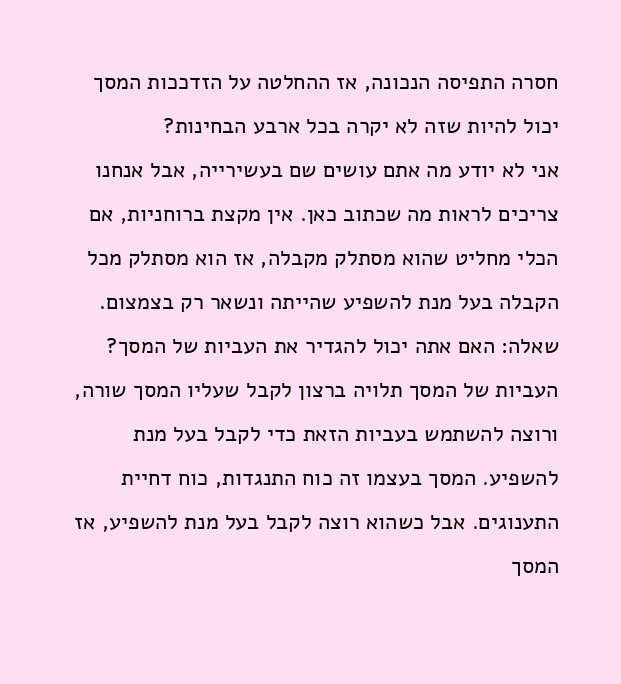חסרה התפיסה הנכונה, אז ההחלטה על הזדככות המסך יכול להיות שזה לא יקרה בכל ארבע הבחינות?
אני לא יודע מה אתם עושים שם בעשירייה, אבל אנחנו צריכים לראות מה שכתוב כאן. אין מקצת ברוחניות, אם הכלי מחליט שהוא מסתלק מקבלה, אז הוא מסתלק מכל הקבלה בעל מנת להשפיע שהייתה ונשאר רק בצמצום.
שאלה: האם אתה יכול להגדיר את העביות של המסך?
העביות של המסך תלויה ברצון לקבל שעליו המסך שורה, ורוצה להשתמש בעביות הזאת כדי לקבל בעל מנת להשפיע. המסך בעצמו זה כוח התנגדות, כוח דחיית התענוגים. אבל כשהוא רוצה לקבל בעל מנת להשפיע, אז המסך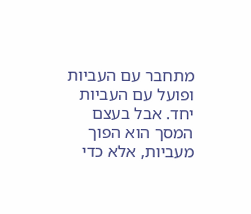מתחבר עם העביות ופועל עם העביות יחד. אבל בעצם המסך הוא הפוך מעביות, אלא כדי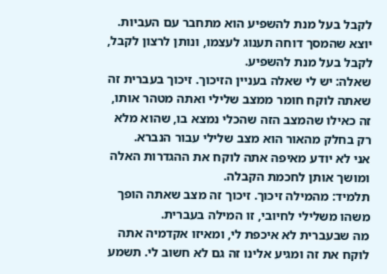לקבל בעל מנת להשפיע הוא מתחבר עם העביות. יוצא שהמסך דוחה תענוג לעצמו, ונותן לרצון לקבל, לקבל בעל מנת להשפיע.
שאלה: יש לי שאלה בעניין הזיכוך. זיכוך בעברית זה שאתה לוקח חומר ממצב שלילי ואתה מטהר אותו, זה כאילו שהמצב הזה שהכלי נמצא בו, שהוא מלא רק בחלק מהאור הוא מצב שלילי עבור הנברא.
אני לא יודע מאיפה אתה לוקח את ההגדרות האלה ומושך אותן לחכמת הקבלה.
תלמיד: מהמילה זיכוך. זיכוך זה מצב שאתה הופך משהו משלילי לחיובי, זו המילה בעברית.
מה שבעברית לא איכפת לי, ומאיזו אקדמיה אתה לוקח את זה ומגיע אלינו זה גם לא חשוב לי. תשמע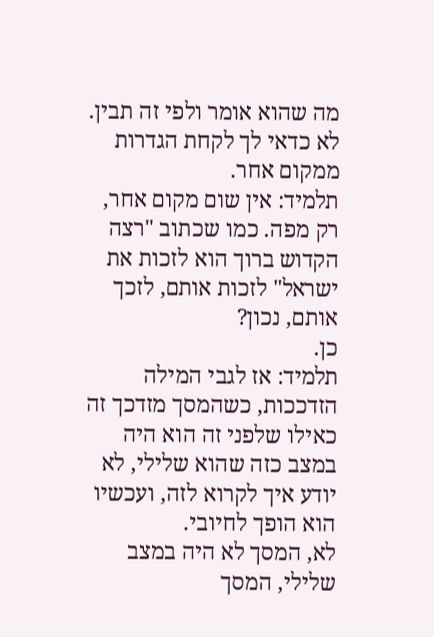מה שהוא אומר ולפי זה תבין. לא כדאי לך לקחת הגדרות ממקום אחר.
תלמיד: אין שום מקום אחר, רק מפה. כמו שכתוב "רצה הקדוש ברוך הוא לזכות את ישראל" לזכות אותם, לזכך אותם, נכון?
כן.
תלמיד: אז לגבי המילה הזדככות, כשהמסך מזדכך זה כאילו שלפני זה הוא היה במצב כזה שהוא שלילי, לא יודע איך לקרוא לזה, ועכשיו הוא הופך לחיובי.
לא, המסך לא היה במצב שלילי, המסך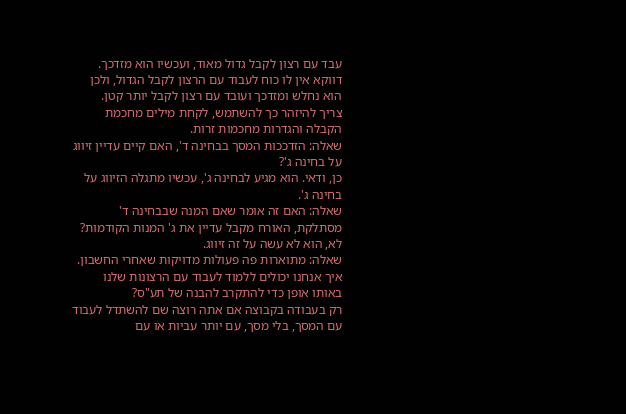עבד עם רצון לקבל גדול מאוד, ועכשיו הוא מזדכך. דווקא אין לו כוח לעבוד עם הרצון לקבל הגדול, ולכן הוא נחלש ומזדכך ועובד עם רצון לקבל יותר קטן.
צריך להיזהר כך להשתמש, לקחת מילים מחכמת הקבלה והגדרות מחכמות זרות.
שאלה: הזדככות המסך בבחינה ד', האם קיים עדיין זיווג על בחינה ג'?
כן, ודאי. הוא מגיע לבחינה ג', עכשיו מתגלה הזיווג על בחינה ג'.
שאלה: האם זה אומר שאם המנה שבבחינה ד' מסתלקת, האורח מקבל עדיין את ג' המנות הקודמות?
לא, הוא לא עשה על זה זיווג.
שאלה: מתוארות פה פעולות מדויקות שאחרי החשבון. איך אנחנו יכולים ללמוד לעבוד עם הרצונות שלנו באותו אופן כדי להתקרב להבנה של תע"ס?
רק בעבודה בקבוצה אם אתה רוצה שם להשתדל לעבוד עם המסך, בלי מסך, עם יותר עביות או עם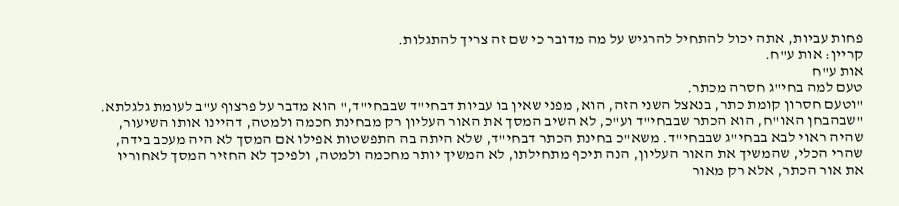פחות עביות, אתה יכול להתחיל להרגיש על מה מדובר כי שם זה צריך להתגלות.
קריין: אות ע"ח.
אות ע"ח
טעם למה בחי"ג חסרה מכתר.
"וטעם חסרון קומת כתר, בנאצל השני הזה, הוא, מפני שאין בו עביות דבחי"ד שבבחי"ד," הוא מדבר על פרצוף ע"ב לעומת גלגלתא. "שבהבחן האו"ח, הוא הכתר שבבחי"ד וע"כ, לא השיב המסך את האור העליון רק מבחינת חכמה ולמטה, דהיינו אותו השיעור, שהיה ראוי לבא בבחי"ג שבבחי"ד. משא"כ בחינת הכתר דבחי"ד, שלא היתה בה התפשטות אפילו אם המסך לא היה מעכב בידה, שהרי הכלי, שהמשיך את האור העליון, הנה תיכף מתחילתו, לא המשיך יותר מחכמה ולמטה, ולפיכך לא החזיר המסך לאחוריו את אור הכתר, אלא רק מאור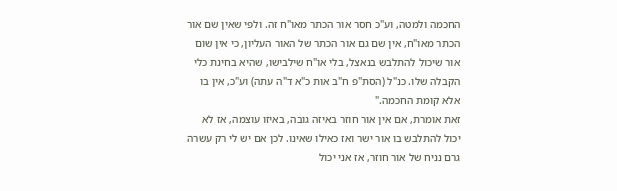החכמה ולמטה, וע"כ חסר אור הכתר מאו"ח זה. ולפי שאין שם אור הכתר מאו"ח, אין שם גם אור הכתר של האור העליון, כי אין שום אור שיכול להתלבש בנאצל, בלי או"ח שילבישו, שהיא בחינת כלי הקבלה שלו. כנ"ל (הסת"פ ח"ב אות כ"א ד"ה עתה) וע"כ, אין בו אלא קומת החכמה."
זאת אומרת, אם אין אור חוזר באיזה גובה, באיזו עוצמה, אז לא יכול להתלבש בו אור ישר ואז כאילו שאינו. לכן אם יש לי רק עשרה גרם נניח של אור חוזר, אז אני יכול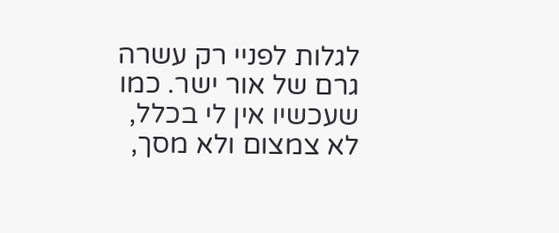לגלות לפניי רק עשרה גרם של אור ישר. כמו שעכשיו אין לי בכלל, לא צמצום ולא מסך,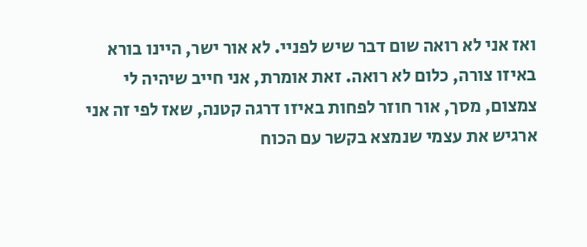ואז אני לא רואה שום דבר שיש לפניי. לא אור ישר, היינו בורא באיזו צורה, כלום לא רואה. זאת אומרת, אני חייב שיהיה לי צמצום, מסך, אור חוזר לפחות באיזו דרגה קטנה, שאז לפי זה אני ארגיש את עצמי שנמצא בקשר עם הכוח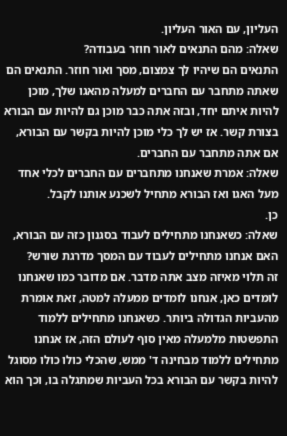העליון, עם האור העליון.
שאלה: מהם התנאים לאור חוזר בעבודה?
התנאים הם שיהיו לך צמצום, מסך ואור חוזר. התנאים הם שאתה מתחבר עם החברים למעלה מהאגו שלך, מוכן להיות איתם יחד, ובזה אתה כבר מוכן גם להיות עם הבורא בצורת קשר. אז יש לך כלי מוכן להיות בקשר עם הבורא, אם אתה מתחבר עם החברים.
שאלה: אמרת שאנחנו מתחברים עם החברים לכלי אחד מעל האגו ואז הבורא מתחיל לשכנע אותנו לקבל.
כן.
שאלה: כשאנחנו מתחילים לעבוד בסגנון כזה עם הבורא, האם אנחנו מתחילים לעבוד עם המסך מדרגת שורש?
זה תלוי מאיזה מצב אתה מדבר. אם מדובר כמו שאנחנו לומדים כאן, אנחנו לומדים ממעלה למטה, זאת אומרת מהעביות הגדולה ביותר. כשאנחנו מתחילים ללמוד התפשטות מלמעלה מאין סוף לעולם הזה, אז אנחנו מתחילים ללמוד מבחינה ד' ממש, שהכלי כולו כולו מסוגל להיות בקשר עם הבורא בכל העביות שמתגלה בו, וכך הוא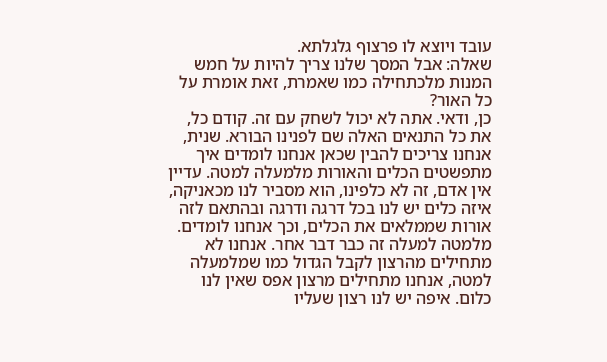עובד ויוצא לו פרצוף גלגלתא.
שאלה: אבל המסך שלנו צריך להיות על חמש המנות מלכתחילה כמו שאמרת, זאת אומרת על כל האור?
כן, ודאי. אתה לא יכול לשחק עם זה. קודם כל, את כל התנאים האלה שם לפנינו הבורא. שנית, אנחנו צריכים להבין שכאן אנחנו לומדים איך מתפשטים הכלים והאורות מלמעלה למטה. עדיין אין אדם, זה לא כלפינו, הוא מסביר לנו מכאניקה, איזה כלים יש לנו בכל דרגה ודרגה ובהתאם לזה אורות שממלאים את הכלים, וכך אנחנו לומדים.
מלמטה למעלה זה כבר דבר אחר. אנחנו לא מתחילים מהרצון לקבל הגדול כמו שמלמעלה למטה, אנחנו מתחילים מרצון אפס שאין לנו כלום. איפה יש לנו רצון שעליו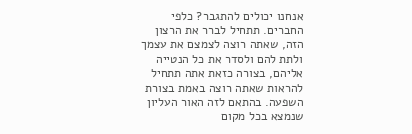אנחנו יכולים להתגבר? כלפי החברים. תתחיל לברר את הרצון הזה, שאתה רוצה לצמצם את עצמך ולתת להם ולסדר את כל הנטייה אליהם, בצורה כזאת אתה תתחיל להראות שאתה רוצה באמת בצורת השפעה. בהתאם לזה האור העליון שנמצא בכל מקום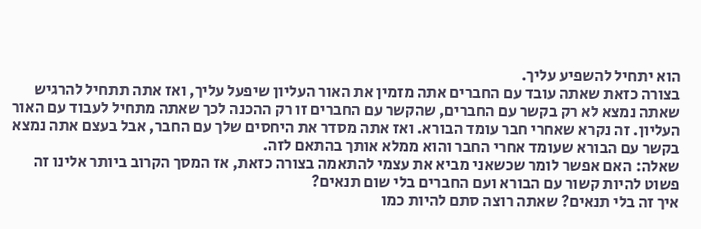הוא יתחיל להשפיע עליך.
בצורה כזאת שאתה עובד עם החברים אתה מזמין את האור העליון שיפעל עליך, ואז אתה תתחיל להרגיש שאתה נמצא לא רק בקשר עם החברים, שהקשר עם החברים זו רק ההכנה לכך שאתה מתחיל לעבוד עם האור העליון. זה נקרא שאחרי חבר עומד הבורא. ואז אתה מסדר את היחסים שלך עם החבר, אבל בעצם אתה נמצא בקשר עם הבורא שעומד אחרי החבר והוא ממלא אותך בהתאם לזה.
שאלה: האם אפשר לומר שכשאני מביא את עצמי להתאמה בצורה כזאת, אז המסך הקרוב ביותר אלינו זה פשוט להיות קשור עם הבורא ועם החברים בלי שום תנאים?
איך זה בלי תנאים? שאתה רוצה סתם להיות כמו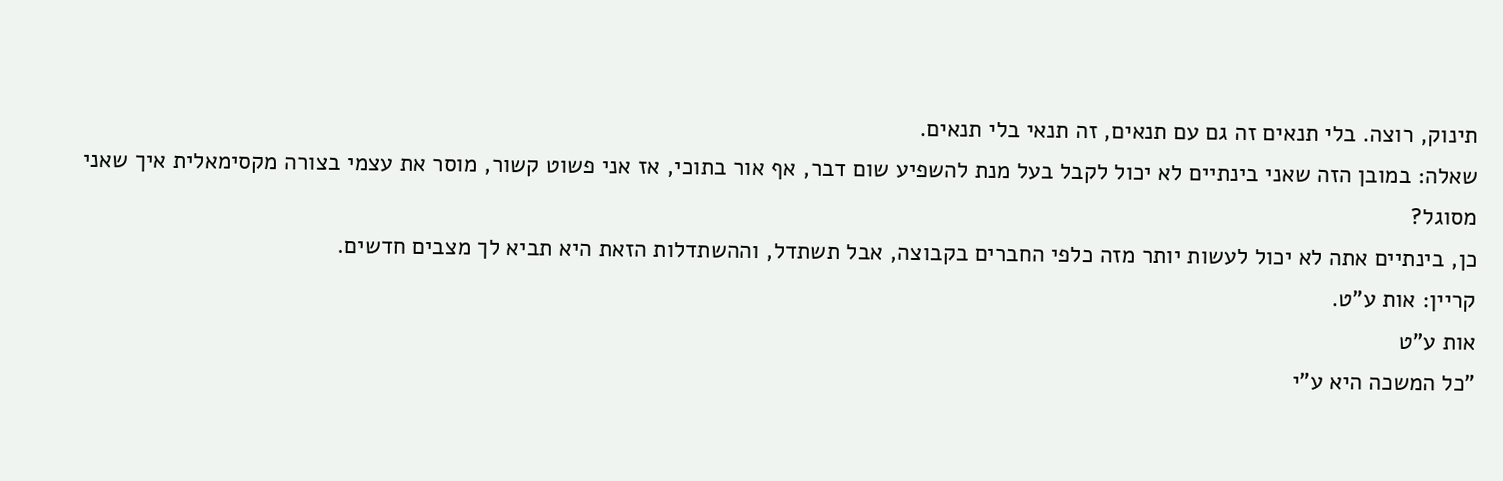תינוק, רוצה. בלי תנאים זה גם עם תנאים, זה תנאי בלי תנאים.
שאלה: במובן הזה שאני בינתיים לא יכול לקבל בעל מנת להשפיע שום דבר, אף אור בתוכי, אז אני פשוט קשור, מוסר את עצמי בצורה מקסימאלית איך שאני מסוגל?
כן, בינתיים אתה לא יכול לעשות יותר מזה כלפי החברים בקבוצה, אבל תשתדל, וההשתדלות הזאת היא תביא לך מצבים חדשים.
קריין: אות ע"ט.
אות ע"ט
"כל המשכה היא ע"י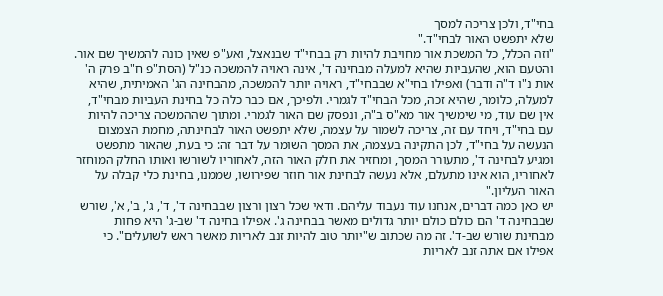בחי"ד, ולכן צריכה למסך
שלא יתפשט האור לבחי"ד."
"וזה הכלל, כל המשכת אור מחויבת להיות רק בבחי"ד שבנאצל, ואע"פ שאין כונה להמשיך שם אור. והטעם הוא, שהעביות שהיא למעלה מבחינה ד', אינה ראויה להמשכה כנ"ל (הסת"פ ח"ב פרק ה' אות נ"ו ד"ה ודבר) ואפילו בחי"א שבבחי"ד, ראויה יותר להמשכה, מהבחינה הג' האמיתית, שהיא למעלה, כלומר, שהיא זכה, מכל הבחי"ד לגמרי. ולפיכך, אם כבר כלה כל בחינת העביות מבחי"ד, אין שם עוד, מי שימשיך אור מא"ס ב"ה, ונפסק שם האור לגמרי. ומתוך שההמשכה צריכה להיות עם בחי"ד, ויחד עם זה, צריכה לשמור על עצמה, שלא יתפשט האור לבחינתה, מחמת הצמצום הנעשה על בחי"ד, לכן התקינה בעצמה, את המסך השומר על דבר זה: כי בעת, שהאור מתפשט ומגיע לבחינה ד', מתעורר המסך, ומחזיר את חלק האור הזה, לאחוריו לשורשו ואותו החלק המוחזר לאחוריו, הוא אינו מתעלם, אלא נעשה לבחינת אור חוזר שפירושו, שממנו, בחינת כלי קבלה על האור העליון."
יש כאן כמה דברים, אנחנו עוד נעבוד עליהם. ודאי שכל רצון ורצון שבבחינה ד', ד', ג', ב', א', שורש שבבחינה ד' הם כולם כולם יותר גדולים מאשר בבחינה ג'. אפילו בחינה ד' שב-ג' היא פחות מבחינת שורש שב-ד'. זה מה שכתוב ש"יותר טוב להיות זנב לאריות מאשר ראש לשועלים". כי אפילו אם אתה זנב לאריות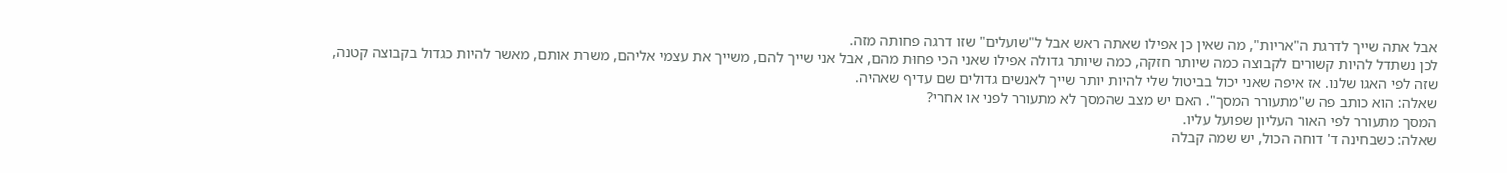אבל אתה שייך לדרגת ה"אריות", מה שאין כן אפילו שאתה ראש אבל ל"שועלים" שזו דרגה פחותה מזה.
לכן נשתדל להיות קשורים לקבוצה כמה שיותר חזקה, כמה שיותר גדולה אפילו שאני הכי פחוּת מהם, אבל אני שייך להם, משייך את עצמי אליהם, משרת אותם, מאשר להיות כגדול בקבוצה קטנה, שזה לפי האגו שלנו. אז איפה שאני יכול בביטול שלי להיות יותר שייך לאנשים גדולים שם עדיף שאהיה.
שאלה: הוא כותב פה ש"מתעורר המסך". האם יש מצב שהמסך לא מתעורר לפני או אחרי?
המסך מתעורר לפי האור העליון שפועל עליו.
שאלה: כשבחינה ד' דוחה הכול, יש שמה קבלה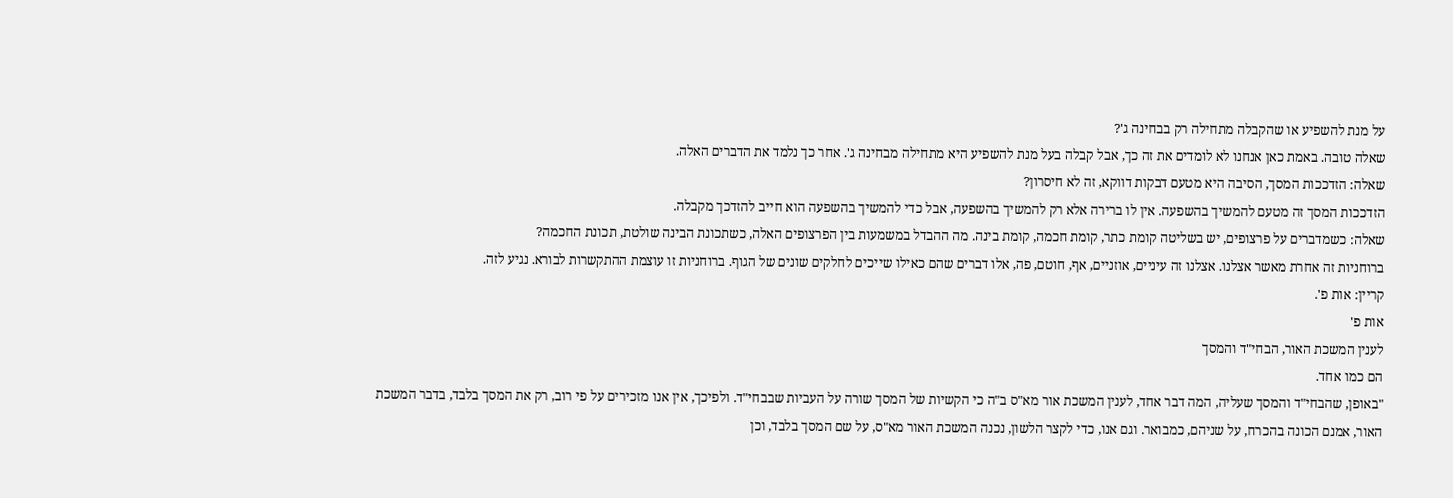על מנת להשפיע או שהקבלה מתחילה רק בבחינה ג'?
שאלה טובה. באמת כאן אנחנו לא לומדים את זה כך, אבל קבלה בעל מנת להשפיע היא מתחילה מבחינה ג'. אחר כך נלמד את הדברים האלה.
שאלה: הזדככות המסך, הסיבה היא מטעם דבקות דווקא, זה לא חיסרון?
הזדככות המסך זה מטעם להמשיך בהשפעה. אין לו ברירה אלא רק להמשיך בהשפעה, אבל כדי להמשיך בהשפעה הוא חייב להזדכך מקבלה.
שאלה: כשמדברים על פרצופים, יש בשליטה קומת כתר, קומת חכמה, קומת בינה. מה ההבדל במשמעות בין הפרצופים האלה, כשתכונת הבינה שולטת, תכונת החכמה?
ברוחניות זה אחרת מאשר אצלנו. אצלנו זה עיניים, אוזניים, אף, חוטם, פה, אלו דברים שהם כאילו שייכים לחלקים שונים של הגוף. ברוחניות זו עוצמת ההתקשרות לבורא. נגיע לזה.
קריין: אות פ'.
אות פ'
לענין המשכת האור, הבחי"ד והמסך
הם כמו אחד.
"באופן, שהבחי"ד והמסך שעליה, המה דבר אחד, לענין המשכת אור מא"ס ב"ה כי הקשיות של המסך שורה על העביות שבבחי"ד. ולפיכך, אין אנו מזכירים על פי רוב, רק את המסך בלבד, בדבר המשכת האור, אמנם הכונה בהכרח, על שניהם, כמבואר. וגם אנו, כדי לקצר הלשון, נכנה המשכת האור מא"ס, על שם המסך בלבד, וכן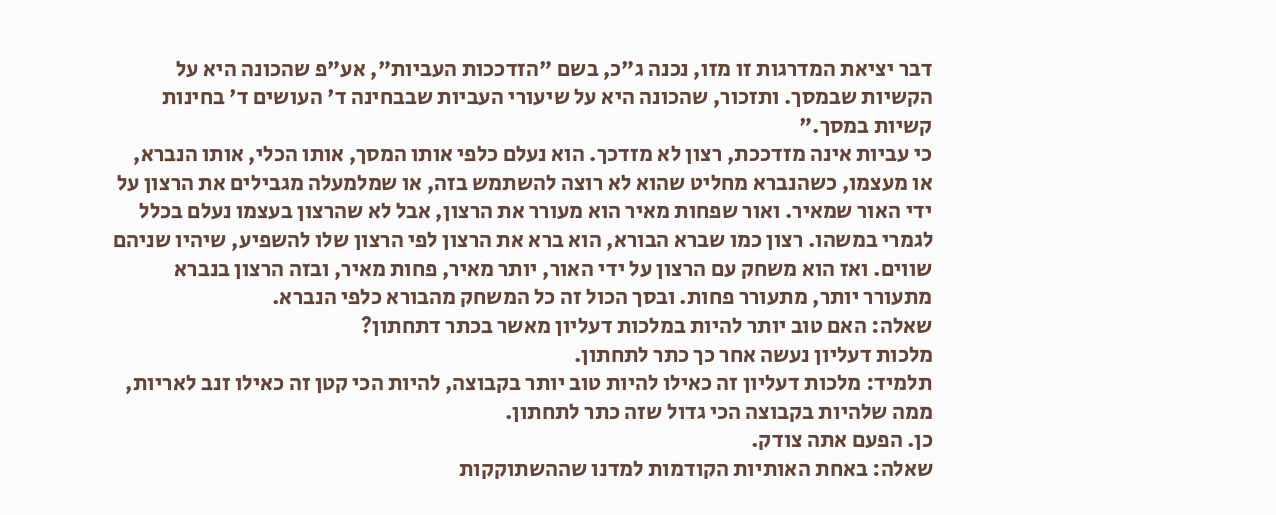דבר יציאת המדרגות זו מזו, נכנה ג"כ, בשם "הזדככות העביות", אע"פ שהכונה היא על הקשיות שבמסך. ותזכור, שהכונה היא על שיעורי העביות שבבחינה ד' העושים ד' בחינות קשיות במסך."
כי עביות אינה מזדככת, רצון לא מזדכך. הוא נעלם כלפי אותו המסך, אותו הכלי, אותו הנברא, או מעצמו, כשהנברא מחליט שהוא לא רוצה להשתמש בזה, או שמלמעלה מגבילים את הרצון על ידי האור שמאיר. ואור שפחות מאיר הוא מעורר את הרצון, אבל לא שהרצון בעצמו נעלם בכלל לגמרי במשהו. רצון כמו שברא הבורא, הוא ברא את הרצון לפי הרצון שלו להשפיע, שיהיו שניהם שווים. ואז הוא משחק עם הרצון על ידי האור, יותר מאיר, פחות מאיר, ובזה הרצון בנברא מתעורר יותר, מתעורר פחות. ובסך הכול זה כל המשחק מהבורא כלפי הנברא.
שאלה: האם טוב יותר להיות במלכות דעליון מאשר בכתר דתחתון?
מלכות דעליון נעשה אחר כך כתר לתחתון.
תלמיד: מלכות דעליון זה כאילו להיות טוב יותר בקבוצה, להיות הכי קטן זה כאילו זנב לאריות, ממה שלהיות בקבוצה הכי גדול שזה כתר לתחתון.
כן. הפעם אתה צודק.
שאלה: באחת האותיות הקודמות למדנו שההשתוקקות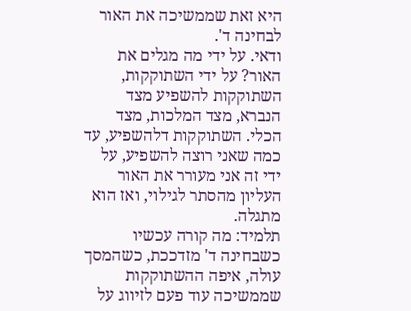היא זאת שממשיכה את האור לבחינה ד'.
ודאי. על ידי מה מגלים את האור? על ידי השתוקקות, השתוקקות להשפיע מצד הנברא, מצד המלכות, מצד הכלי. השתוקקות דלהשפיע, עד כמה שאני רוצה להשפיע, על ידי זה אני מעורר את האור העליון מהסתר לגילוי, ואז הוא מתגלה.
תלמיד: מה קורה עכשיו כשבחינה ד' מזדככת, כשהמסך עולה, איפה ההשתוקקות שממשיכה עוד פעם לזיווג על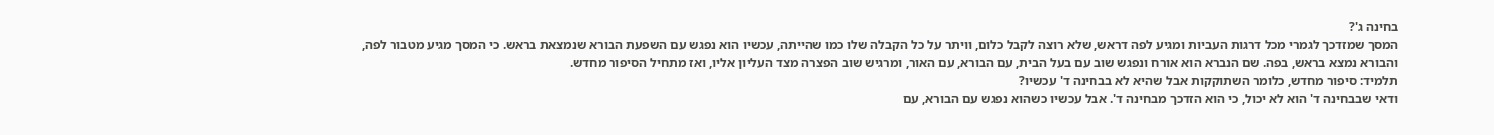בחינה ג'?
המסך שמזדכך לגמרי מכל דרגות העביות ומגיע לפה דראש, שלא רוצה לקבל כלום, וויתר על כל הקבלה שלו כמו שהייתה, עכשיו הוא נפגש עם השפעת הבורא שנמצאת בראש. כי המסך מגיע מטבור לפה, והבורא נמצא בראש, בפה. שם הנברא הוא אורח ונפגש שוב עם בעל הבית, עם הבורא, עם האור, ומרגיש שוב הפצרה מצד העליון אליו, ואז מתחיל הסיפור מחדש.
תלמיד: סיפור מחדש, כלומר השתוקקות אבל שהיא לא בבחינה ד' עכשיו?
ודאי שבבחינה ד' הוא לא יכול, כי הוא הזדכך מבחינה ד'. אבל עכשיו כשהוא נפגש עם הבורא, עם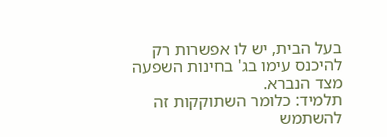בעל הבית, יש לו אפשרות רק להיכנס עימו בג' בחינות השפעה מצד הנברא.
תלמיד: כלומר השתוקקות זה להשתמש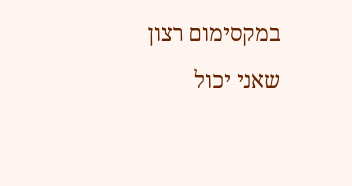במקסימום רצון שאני יכול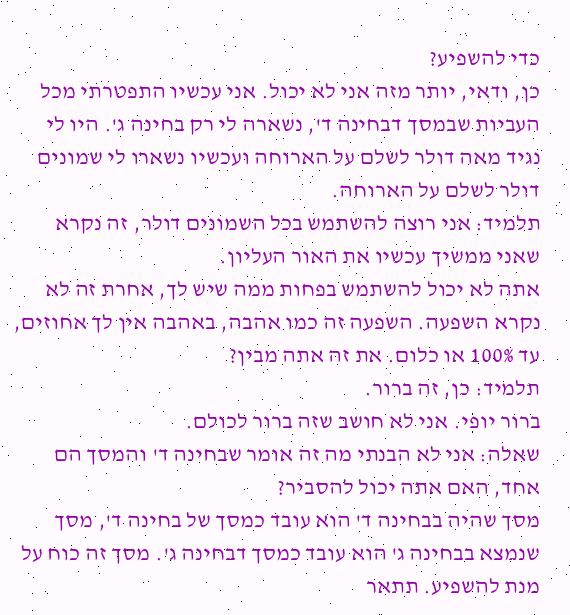כדי להשפיע?
כן, ודאי, יותר מזה אני לא יכול. אני עכשיו התפטרתי מכל העביות שבמסך דבחינה ד', נשארה לי רק בחינה ג'. היו לי נגיד מאה דולר לשלם על הארוחה ועכשיו נשארו לי שמונים דולר לשלם על הארוחה.
תלמיד: אני רוצה להשתמש בכל השמונים דולר, זה נקרא שאני ממשיך עכשיו את האור העליון.
אתה לא יכול להשתמש בפחות ממה שיש לך, אחרת זה לא נקרא השפעה. השפעה זה כמו אהבה, באהבה אין לך אחוזים, עד 100% או כלום. את זה אתה מבין?
תלמיד: כן, זה ברור.
ברור יופי. אני לא חושב שזה ברור לכולם.
שאלה: אני לא הבנתי מה זה אומר שבחינה ד' והמסך הם אחד, האם אתה יכול להסביר?
מסך שהיה בבחינה ד' הוא עובד כמסך של בחינה ד', מסך שנמצא בבחינה ג' הוא עובד כמסך דבחינה ג'. מסך זה כוח על מנת להשפיע. תתאר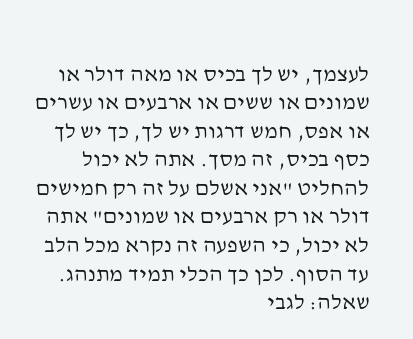לעצמך, יש לך בכיס או מאה דולר או שמונים או ששים או ארבעים או עשרים או אפס, חמש דרגות יש לך, כך יש לך כסף בכיס, זה מסך. אתה לא יכול להחליט "אני אשלם על זה רק חמישים דולר או רק ארבעים או שמונים" אתה לא יכול, כי השפעה זה נקרא מכל הלב עד הסוף. לכן כך הכלי תמיד מתנהג.
שאלה: לגבי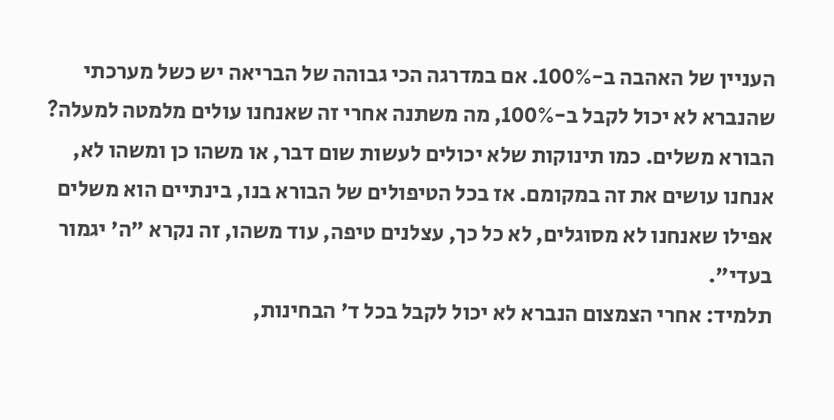העניין של האהבה ב-100%. אם במדרגה הכי גבוהה של הבריאה יש כשל מערכתי שהנברא לא יכול לקבל ב-100%, מה משתנה אחרי זה שאנחנו עולים מלמטה למעלה?
הבורא משלים. כמו תינוקות שלא יכולים לעשות שום דבר, או משהו כן ומשהו לא, אנחנו עושים את זה במקומם. אז בכל הטיפולים של הבורא בנו, בינתיים הוא משלים אפילו שאנחנו לא מסוגלים, לא כל כך, עצלנים טיפה, עוד משהו, זה נקרא "ה' יגמור בעדי".
תלמיד: אחרי הצמצום הנברא לא יכול לקבל בכל ד' הבחינות,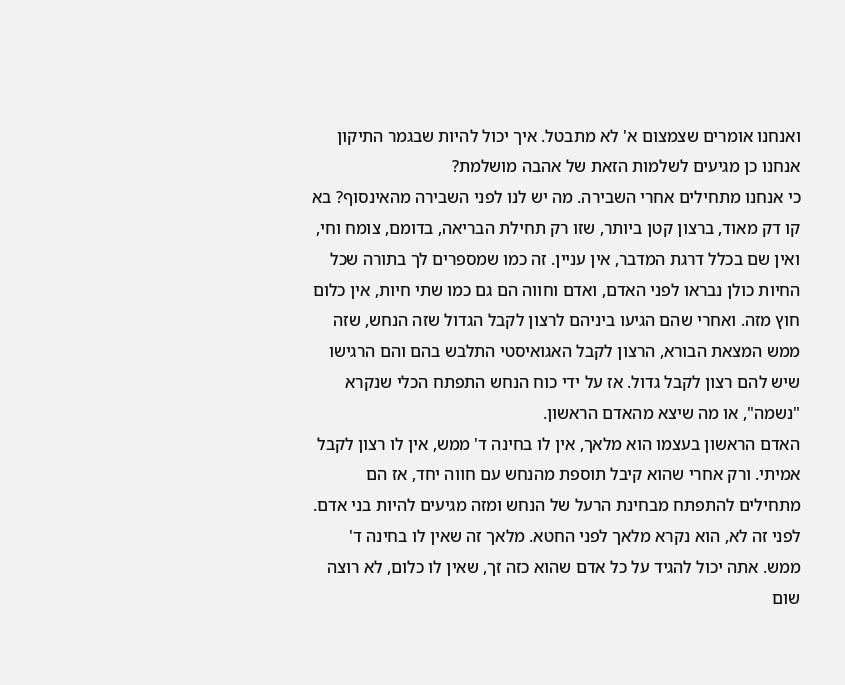ואנחנו אומרים שצמצום א' לא מתבטל. איך יכול להיות שבגמר התיקון אנחנו כן מגיעים לשלמות הזאת של אהבה מושלמת?
כי אנחנו מתחילים אחרי השבירה. מה יש לנו לפני השבירה מהאינסוף? בא קו דק מאוד, ברצון קטן ביותר, שזו רק תחילת הבריאה, בדומם, צומח וחי, ואין שם בכלל דרגת המדבר, אין עניין. זה כמו שמספרים לך בתורה שכל החיות כולן נבראו לפני האדם, ואדם וחווה הם גם כמו שתי חיות, אין כלום חוץ מזה. ואחרי שהם הגיעו ביניהם לרצון לקבל הגדול שזה הנחש, שזה ממש המצאת הבורא, הרצון לקבל האגואיסטי התלבש בהם והם הרגישו שיש להם רצון לקבל גדול. אז על ידי כוח הנחש התפתח הכלי שנקרא "נשמה", או מה שיצא מהאדם הראשון.
האדם הראשון בעצמו הוא מלאך, אין לו בחינה ד' ממש, אין לו רצון לקבל אמיתי. ורק אחרי שהוא קיבל תוספת מהנחש עם חווה יחד, אז הם מתחילים להתפתח מבחינת הרעל של הנחש ומזה מגיעים להיות בני אדם. לפני זה לא, הוא נקרא מלאך לפני החטא. מלאך זה שאין לו בחינה ד' ממש. אתה יכול להגיד על כל אדם שהוא כזה זך, שאין לו כלום, לא רוצה שום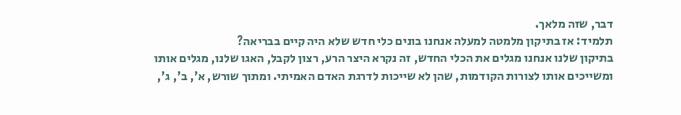דבר, שזה מלאך.
תלמיד: אז בתיקון מלמטה למעלה אנחנו בונים כלי חדש שלא היה קיים בבריאה?
בתיקון שלנו אנחנו מגלים את הכלי החדש, זה נקרא היצר הרע, רצון לקבל, האגו שלנו, מגלים אותו ומשייכים אותו לצורות הקודמות, שהן לא שייכות לדרגת האדם האמיתי. ומתוך שורש, א', ב', ג',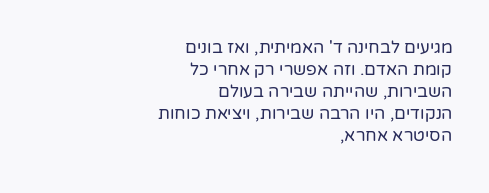מגיעים לבחינה ד' האמיתית, ואז בונים קומת האדם. וזה אפשרי רק אחרי כל השבירות, שהייתה שבירה בעולם הנקודים, היו הרבה שבירות, ויציאת כוחות הסיטרא אחרא,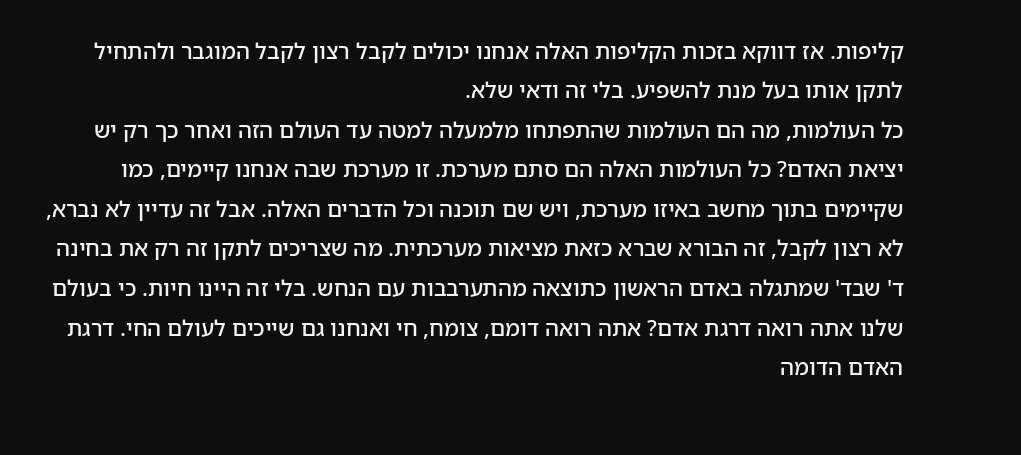קליפות. אז דווקא בזכות הקליפות האלה אנחנו יכולים לקבל רצון לקבל המוגבר ולהתחיל לתקן אותו בעל מנת להשפיע. בלי זה ודאי שלא.
כל העולמות, מה הם העולמות שהתפתחו מלמעלה למטה עד העולם הזה ואחר כך רק יש יציאת האדם? כל העולמות האלה הם סתם מערכת. זו מערכת שבה אנחנו קיימים, כמו שקיימים בתוך מחשב באיזו מערכת, ויש שם תוכנה וכל הדברים האלה. אבל זה עדיין לא נברא, לא רצון לקבל, זה הבורא שברא כזאת מציאות מערכתית. מה שצריכים לתקן זה רק את בחינה ד' שבד' שמתגלה באדם הראשון כתוצאה מהתערבבות עם הנחש. בלי זה היינו חיות. כי בעולם שלנו אתה רואה דרגת אדם? אתה רואה דומם, צומח, חי ואנחנו גם שייכים לעולם החי. דרגת האדם הדומה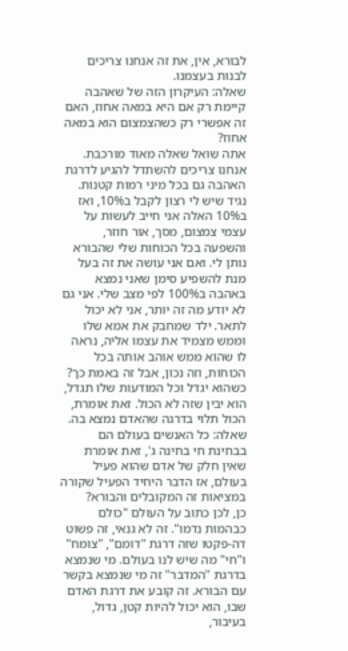לבורא, אין, את זה אנחנו צריכים לבנות בעצמנו.
שאלה: העיקרון הזה של שאהבה קיימת רק אם היא במאה אחוז, האם זה אפשרי רק כשהצמצום הוא במאה אחוז?
אתה שואל שאלה מאוד מורכבת. אנחנו צריכים להשתדל להגיע לדרגת האהבה גם בכל מיני רמות קטנות. נגיד שיש לי רצון לקבל ב10%, ואז ב10% האלה אני חייב לעשות על עצמי צמצום, מסך, אור חוזר, והשפעה בכל הכוחות שלי שהבורא נותן לי. ואם אני עושה את זה בעל מנת להשפיע סימן שאני נמצא באהבה ב100% לפי מצב שלי. אני גם לא יודע מה זה יותר, אני לא יכול לתאר. ילד שמחבק את אמא שלו וממש מצמיד את עצמו אליה, נראה לו שהוא ממש אוהב אותה בכל הכוחות, וזה נכון, אבל זה באמת כך? כשהוא יגדל וכל המודעות שלו תגדל, הוא יבין שזה לא הכול. זאת אומרת, הכול תלוי בדרגה שהאדם נמצא בה.
שאלה: כל האנשים בעולם הם בבחינת חי בחינה ג', זאת אומרת שאין חלק של אדם שהוא פעיל בעולם, אז הדבר היחיד הפעיל שקורה במציאות זה המקובלים והבורא?
כן, לכן כתוב על העולם "כולם כבהמות נדמו". זה לא גנאי, זה פשוט דה-פקטו שזה דרגת "דומם", "צומח" ו"חי" מה שיש לנו בעולם. מי שנמצא בדרגת "המדבר" זה מי שנמצא בקשר עם הבורא. זה קובע את דרגת האדם שבו, הוא יכול להיות קטן, גדול, בעיבור,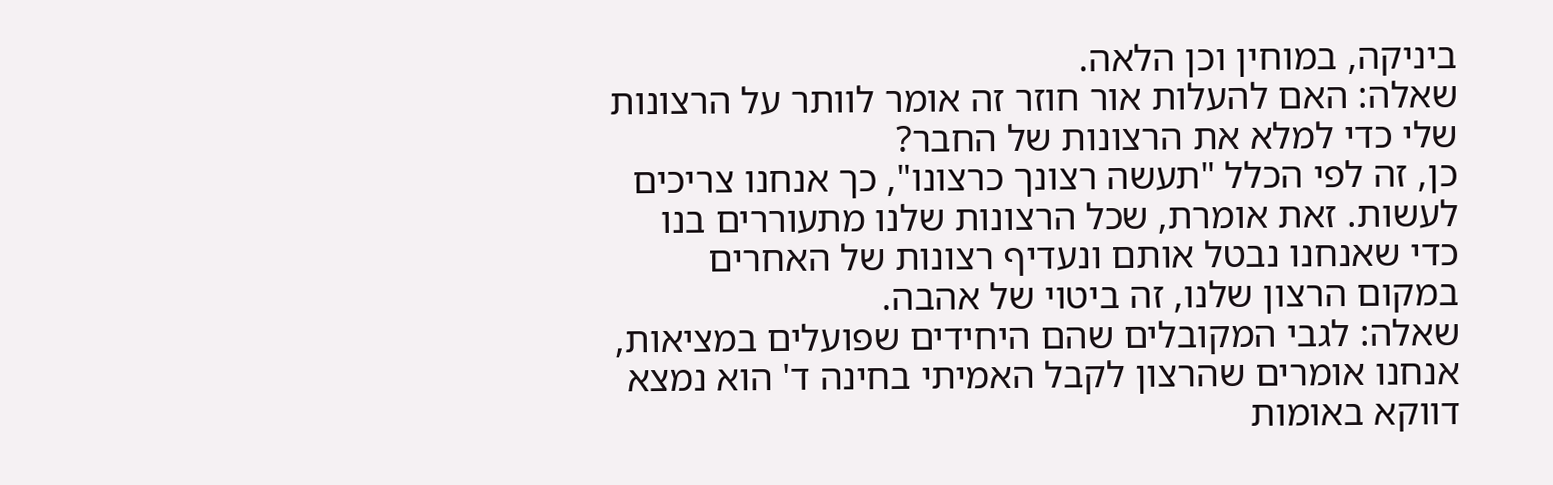ביניקה, במוחין וכן הלאה.
שאלה: האם להעלות אור חוזר זה אומר לוותר על הרצונות שלי כדי למלא את הרצונות של החבר?
כן, זה לפי הכלל "תעשה רצונך כרצונו", כך אנחנו צריכים לעשות. זאת אומרת, שכל הרצונות שלנו מתעוררים בנו כדי שאנחנו נבטל אותם ונעדיף רצונות של האחרים במקום הרצון שלנו, זה ביטוי של אהבה.
שאלה: לגבי המקובלים שהם היחידים שפועלים במציאות, אנחנו אומרים שהרצון לקבל האמיתי בחינה ד' הוא נמצא דווקא באומות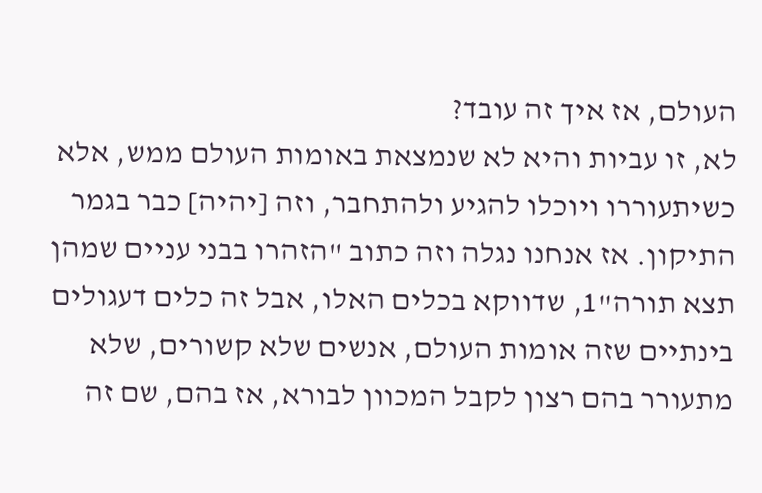העולם, אז איך זה עובד?
לא, זו עביות והיא לא שנמצאת באומות העולם ממש, אלא כשיתעוררו ויוכלו להגיע ולהתחבר, וזה [יהיה] כבר בגמר התיקון. אז אנחנו נגלה וזה כתוב "הזהרו בבני עניים שמהן תצא תורה"1, שדווקא בכלים האלו, אבל זה כלים דעגולים בינתיים שזה אומות העולם, אנשים שלא קשורים, שלא מתעורר בהם רצון לקבל המכוון לבורא, אז בהם, שם זה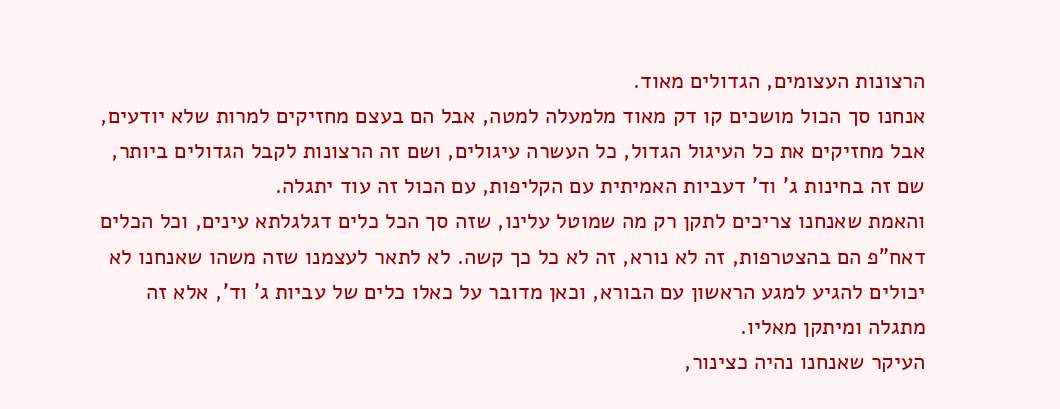הרצונות העצומים, הגדולים מאוד.
אנחנו סך הכול מושכים קו דק מאוד מלמעלה למטה, אבל הם בעצם מחזיקים למרות שלא יודעים, אבל מחזיקים את כל העיגול הגדול, כל העשרה עיגולים, ושם זה הרצונות לקבל הגדולים ביותר, שם זה בחינות ג' וד' דעביות האמיתית עם הקליפות, עם הכול זה עוד יתגלה.
והאמת שאנחנו צריכים לתקן רק מה שמוטל עלינו, שזה סך הכל כלים דגלגלתא עינים, וכל הכלים דאח"פ הם בהצטרפות, זה לא נורא, זה לא כל כך קשה. לא לתאר לעצמנו שזה משהו שאנחנו לא יכולים להגיע למגע הראשון עם הבורא, וכאן מדובר על כאלו כלים של עביות ג' וד', אלא זה מתגלה ומיתקן מאליו.
העיקר שאנחנו נהיה כצינור,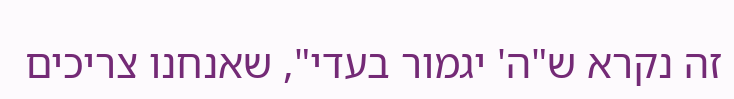זה נקרא ש"ה' יגמור בעדי", שאנחנו צריכים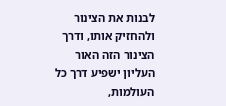לבנות את הצינור ולהחזיק אותו, ודרך הצינור הזה האור העליון ישפיע דרך כל העולמות,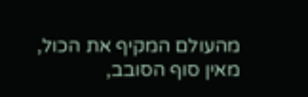מהעולם המקיף את הכול, מאין סוף הסובב,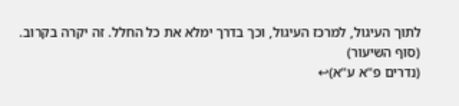לתוך העיגול, למרכז העיגול, וכך בדרך ימלא את כל החלל. זה יקרה בקרוב.
(סוף השיעור)
(נדרים פ"א ע"א)↩